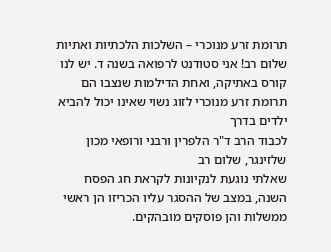תרומת זרע מנוכרי – השלכות הלכתיות ואתיות
שלום רב! אני סטודנט לרפואה בשנה ד. יש לנו קורס באתיקה, ואחת הדילמות שנצבו הם תרומת זרע מנוכרי לזוג נשוי שאינו יכול להביא ילדים בדרך
לכבוד הרב ד"ר הלפרין ורבני ורופאי מכון שלזינגר, שלום רב
שאלתי נוגעת לנקיונות לקראת חג הפסח השנה, במצב של ההסגר עליו הכריזו הן ראשי ממשלות והן פוסקים מובהקים.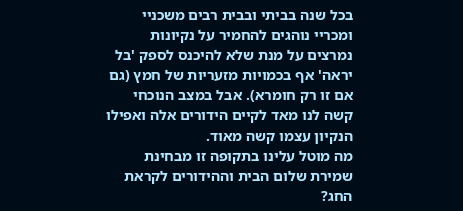בכל שנה בביתי ובבית רבים משכניי ומכריי נוהגים להחמיר על נקיונות נמרצים על מנת שלא להיכנס לספק 'בל יראה' אף בכמויות מזעריות של חמץ (גם אם זו רק חומרא). אבל במצב הנוכחי קשה לנו מאד לקיים הידורים אלה ואפילו הנקיון עצמו קשה מאוד.
מה מוטל עלינו בתקופה זו מבחינת שמירת שלום הבית וההידורים לקראת החג?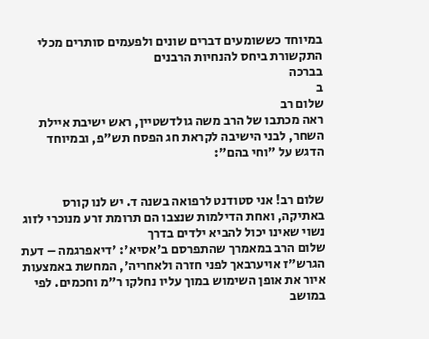במיוחד כששומעים דברים שונים ולפעמים סותרים מכלי התקשורת ביחס להנחיות הרבנים
בברכה
ב
שלום רב
ראה מכתבו של הרב משה גולדשטיין, ראש ישיבת איילת השחר, לבני הישיבה לקראת חג הפסח תש"פ, ובמיוחד הדגש על "וחי בהם":


שלום רב! אני סטודנט לרפואה בשנה ד. יש לנו קורס באתיקה, ואחת הדילמות שנצבו הם תרומת זרע מנוכרי לזוג נשוי שאינו יכול להביא ילדים בדרך
שלום הרב במאמרך שהתפרסם ב'אסיא': 'דיאפרגמה – דעת הגרש"ז אויערבאך לפני חזרה ולאחריה', המחשת באמצעות איור את אופן השימוש במוך עליו נחלקו ר"מ וחכמים. לפי
במושב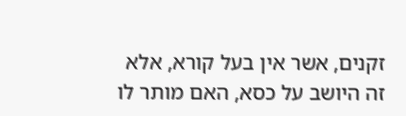זקנים, אשר אין בעל קורא, אלא זה היושב על כסא, האם מותר לו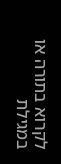לקרוא בתורה או במגילת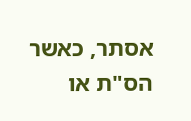אסתר, כאשר הס"ת או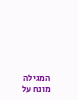המגילה מונח על